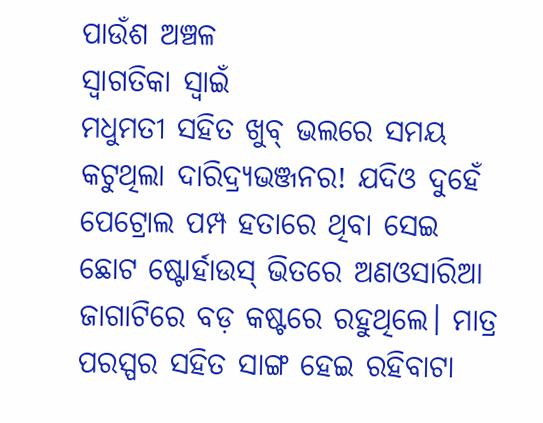ପାଉଁଶ ଅଞ୍ଚଳ
ସ୍ବାଗତିକା ସ୍ବାଇଁ
ମଧୁମତୀ ସହିତ ଖୁବ୍ ଭଲରେ ସମୟ କଟୁଥିଲା ଦାରିଦ୍ର୍ୟଭଞ୍ଜନର! ଯଦିଓ ଦୁହେଁ ପେଟ୍ରୋଲ ପମ୍ପ ହତାରେ ଥିବା ସେଇ ଛୋଟ ଷ୍ଟୋର୍ହାଉସ୍ ଭିତରେ ଅଣଓସାରିଆ ଜାଗାଟିରେ ବଡ଼ କଷ୍ଟରେ ରହୁଥିଲେ। ମାତ୍ର ପରସ୍ପର ସହିତ ସାଙ୍ଗ ହେଇ ରହିବାଟା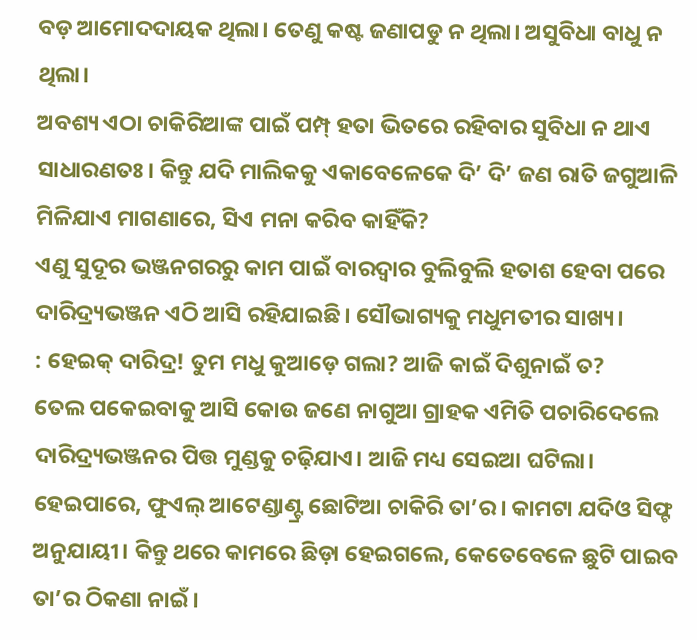ବଡ଼ ଆମୋଦଦାୟକ ଥିଲା। ତେଣୁ କଷ୍ଟ ଜଣାପଡୁ ନ ଥିଲା। ଅସୁବିଧା ବାଧୁ ନ ଥିଲା।
ଅବଶ୍ୟ ଏଠା ଚାକିରିଆଙ୍କ ପାଇଁ ପମ୍ପ୍ ହତା ଭିତରେ ରହିବାର ସୁବିଧା ନ ଥାଏ ସାଧାରଣତଃ। କିନ୍ତୁ ଯଦି ମାଲିକକୁ ଏକାବେଳେକେ ଦି’ ଦି’ ଜଣ ରାତି ଜଗୁଆଳି ମିଳିଯାଏ ମାଗଣାରେ, ସିଏ ମନା କରିବ କାହିଁକି?
ଏଣୁ ସୁଦୂର ଭଞ୍ଜନଗରରୁ କାମ ପାଇଁ ବାରଦ୍ବାର ବୁଲିବୁଲି ହତାଶ ହେବା ପରେ ଦାରିଦ୍ର୍ୟଭଞ୍ଜନ ଏଠି ଆସି ରହିଯାଇଛି। ସୌଭାଗ୍ୟକୁ ମଧୁମତୀର ସାଖ୍ୟ।
: ହେଇକ୍ ଦାରିଦ୍ର! ତୁମ ମଧୁ କୁଆଡ଼େ ଗଲା? ଆଜି କାଇଁ ଦିଶୁନାଇଁ ତ?
ତେଲ ପକେଇବାକୁ ଆସି କୋଉ ଜଣେ ନାଗୁଆ ଗ୍ରାହକ ଏମିତି ପଚାରିଦେଲେ ଦାରିଦ୍ର୍ୟଭଞ୍ଜନର ପିତ୍ତ ମୁଣ୍ଡକୁ ଚଢ଼ିଯାଏ। ଆଜି ମଧ୍ୟ ସେଇଆ ଘଟିଲା।
ହେଇପାରେ, ଫୁଏଲ୍ ଆଟେଣ୍ଡାଣ୍ଟ୍ର ଛୋଟିଆ ଚାକିରି ତା’ର। କାମଟା ଯଦିଓ ସିଫ୍ଟ ଅନୁଯାୟୀ। କିନ୍ତୁ ଥରେ କାମରେ ଛିଡ଼ା ହେଇଗଲେ, କେତେବେଳେ ଛୁଟି ପାଇବ ତା’ର ଠିକଣା ନାଇଁ।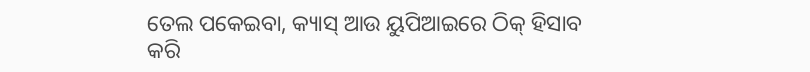ତେଲ ପକେଇବା, କ୍ୟାସ୍ ଆଉ ୟୁପିଆଇରେ ଠିକ୍ ହିସାବ କରି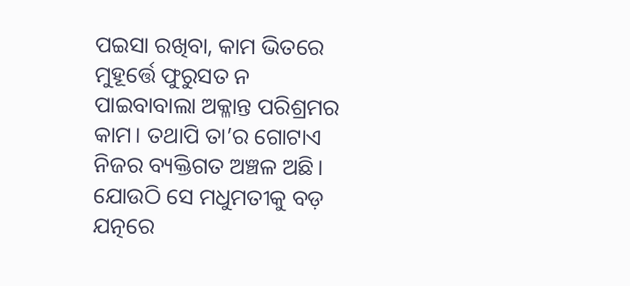ପଇସା ରଖିବା, କାମ ଭିତରେ ମୁହୂର୍ତ୍ତେ ଫୁରୁସତ ନ ପାଇବାବାଲା ଅକ୍ଳାନ୍ତ ପରିଶ୍ରମର କାମ। ତଥାପି ତା’ର ଗୋଟାଏ ନିଜର ବ୍ୟକ୍ତିଗତ ଅଞ୍ଚଳ ଅଛି। ଯୋଉଠି ସେ ମଧୁମତୀକୁ ବଡ଼ ଯତ୍ନରେ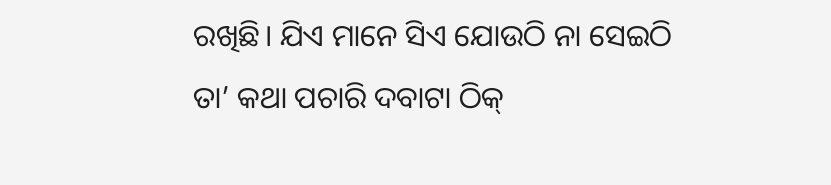ରଖିଛି। ଯିଏ ମାନେ ସିଏ ଯୋଉଠି ନା ସେଇଠି ତା’ କଥା ପଚାରି ଦବାଟା ଠିକ୍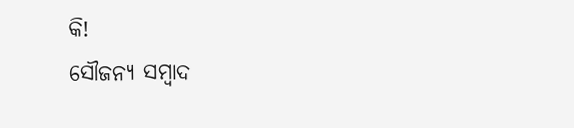କି!
ସୌଜନ୍ୟ ସମ୍ବାଦ